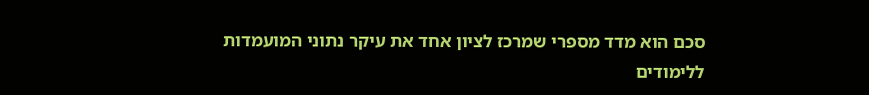סכם הוא מדד מספרי שמרכז לציון אחד את עיקר נתוני המועמדות ללימודים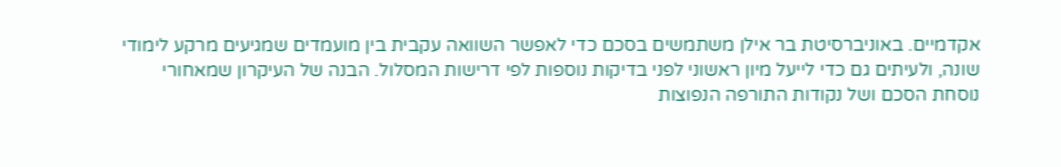אקדמיים. באוניברסיטת בר אילן משתמשים בסכם כדי לאפשר השוואה עקבית בין מועמדים שמגיעים מרקע לימודי שונה, ולעיתים גם כדי לייעל מיון ראשוני לפני בדיקות נוספות לפי דרישות המסלול. הבנה של העיקרון שמאחורי נוסחת הסכם ושל נקודות התורפה הנפוצות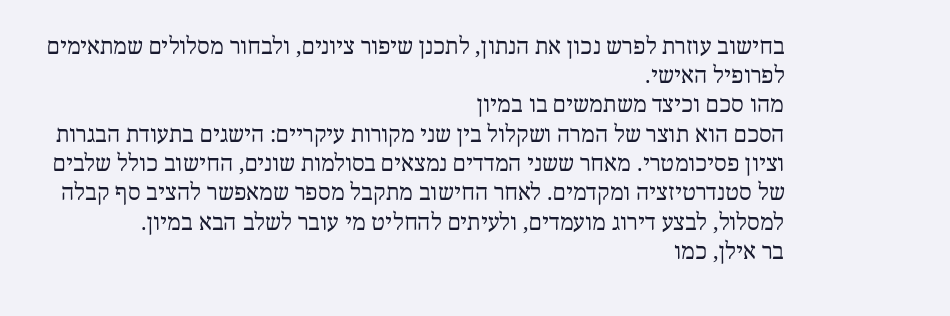בחישוב עוזרת לפרש נכון את הנתון, לתכנן שיפור ציונים, ולבחור מסלולים שמתאימים לפרופיל האישי.
מהו סכם וכיצד משתמשים בו במיון
הסכם הוא תוצר של המרה ושקלול בין שני מקורות עיקריים: הישגים בתעודת הבגרות וציון פסיכומטרי. מאחר ששני המדדים נמצאים בסולמות שונים, החישוב כולל שלבים של סטנדרטיזציה ומקדמים. לאחר החישוב מתקבל מספר שמאפשר להציב סף קבלה למסלול, לבצע דירוג מועמדים, ולעיתים להחליט מי עובר לשלב הבא במיון.
בר אילן, כמו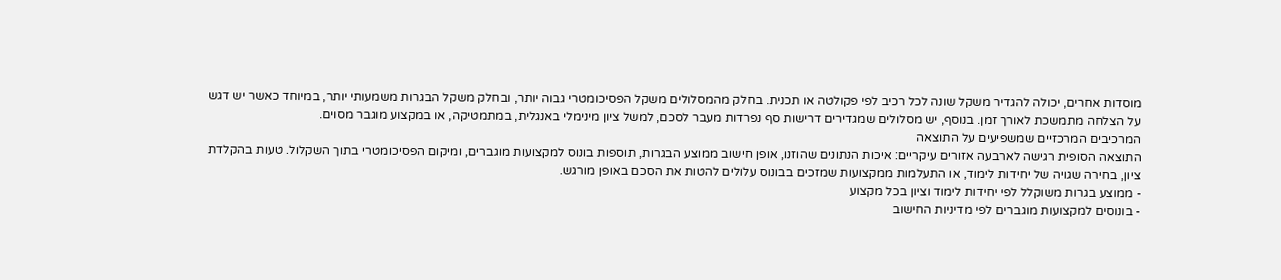מוסדות אחרים, יכולה להגדיר משקל שונה לכל רכיב לפי פקולטה או תכנית. בחלק מהמסלולים משקל הפסיכומטרי גבוה יותר, ובחלק משקל הבגרות משמעותי יותר, במיוחד כאשר יש דגש על הצלחה מתמשכת לאורך זמן. בנוסף, יש מסלולים שמגדירים דרישות סף נפרדות מעבר לסכם, למשל ציון מינימלי באנגלית, במתמטיקה, או במקצוע מוגבר מסוים.
המרכיבים המרכזיים שמשפיעים על התוצאה
התוצאה הסופית רגישה לארבעה אזורים עיקריים: איכות הנתונים שהוזנו, אופן חישוב ממוצע הבגרות, תוספות בונוס למקצועות מוגברים, ומיקום הפסיכומטרי בתוך השקלול. טעות בהקלדת ציון, בחירה שגויה של יחידות לימוד, או התעלמות ממקצועות שמזכים בבונוס עלולים להטות את הסכם באופן מורגש.
- ממוצע בגרות משוקלל לפי יחידות לימוד וציון בכל מקצוע
- בונוסים למקצועות מוגברים לפי מדיניות החישוב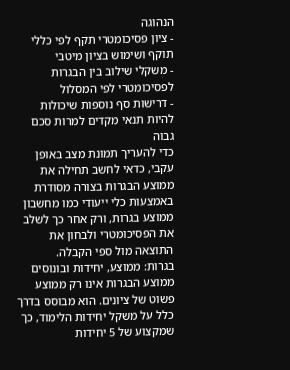הנהוגה
- ציון פסיכומטרי תקף לפי כללי תוקף ושימוש בציון מיטבי
- משקלי שילוב בין הבגרות לפסיכומטרי לפי המסלול
- דרישות סף נוספות שיכולות להיות תנאי מקדים למרות סכם גבוה
כדי להעריך תמונת מצב באופן עקבי, כדאי לחשב תחילה את ממוצע הבגרות בצורה מסודרת באמצעות כלי ייעודי כמו מחשבון ממוצע בגרות, ורק אחר כך לשלב את הפסיכומטרי ולבחון את התוצאה מול ספי הקבלה.
בגרות: ממוצע, יחידות ובונוסים
ממוצע הבגרות אינו רק ממוצע פשוט של ציונים. הוא מבוסס בדרך כלל על משקל יחידות הלימוד, כך שמקצוע של 5 יחידות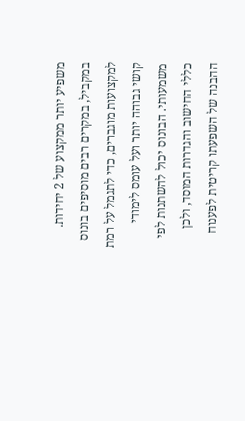משפיע יותר ממקצוע של 2 יחידות. במקביל, במקרים רבים מוסיפים בונוס למקצועות מוגברים, כדי לתגמל על רמת קושי גבוהה יותר ועל עומס לימודי משמעותי. הבונוס יכול להשתנות לפי כללי החישוב והגדרות המוסד, ולכן ההבנה של השפעתו קריטית לפענוח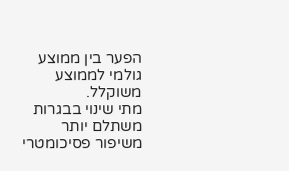הפער בין ממוצע גולמי לממוצע משוקלל.
מתי שינוי בבגרות משתלם יותר משיפור פסיכומטרי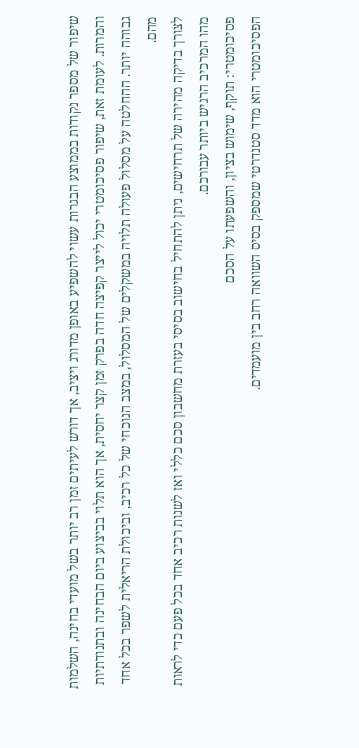שיפור של מספר נקודות בממוצע הבגרות עשוי להשפיע באופן מדורג ויציב, אך דורש לעיתים זמן רב יותר בשל מועדי בחינה, השלמות והמרות. לעומת זאת, שיפור פסיכומטרי יכול לייצר קפיצה חדה בפרק זמן קצר יחסית, אך הוא תלוי בביצוע ביום הבחינה ובתנודתיות גבוהה יותר. ההחלטה על מסלול פעולה תלויה במשקלים של המסלול, במצב הנוכחי של כל רכיב, וביכולת הריאלית לשפר בכל אחד מהם.
לצורך בדיקה מהירה של תרחישים, ניתן להתחיל בחישוב בסיסי בעזרת מחשבון סכם כללי ואז לשנות רכיב אחד בכל פעם כדי לראות מהו המרכיב הרגיש ביותר עבורכם.
פסיכומטרי: תוקף, שימוש בציון, והשפעתו על הסכם
הפסיכומטרי הוא מדד סטנדרטי שמספק בסיס השוואה רחב בין מועמדים.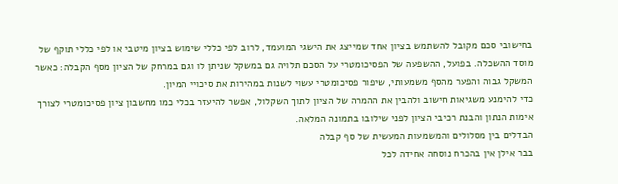בחישובי סכם מקובל להשתמש בציון אחד שמייצג את הישגי המועמד, לרוב לפי כללי שימוש בציון מיטבי או לפי כללי תוקף של מוסד ההשכלה. בפועל, ההשפעה של הפסיכומטרי על הסכם תלויה גם במשקל שניתן לו וגם במרחק של הציון מסף הקבלה: כאשר המשקל גבוה והפער מהסף משמעותי, שיפור פסיכומטרי עשוי לשנות במהירות את סיכויי המיון.
כדי להימנע משגיאות חישוב ולהבין את ההמרה של הציון לתוך השקלול, אפשר להיעזר בכלי כמו מחשבון ציון פסיכומטרי לצורך אימות הנתון והבנת רכיבי הציון לפני שילובו בתמונה המלאה.
הבדלים בין מסלולים והמשמעות המעשית של סף קבלה
בבר אילן אין בהכרח נוסחה אחידה לכל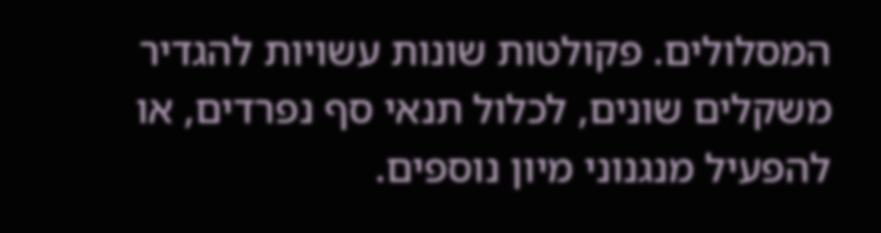המסלולים. פקולטות שונות עשויות להגדיר משקלים שונים, לכלול תנאי סף נפרדים, או להפעיל מנגנוני מיון נוספים.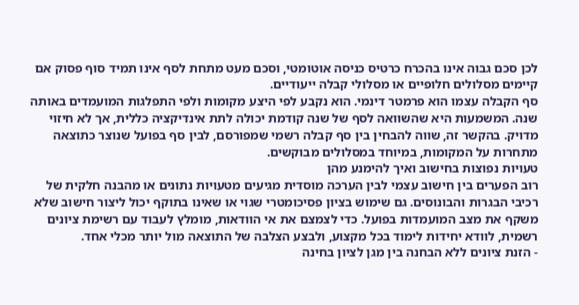לכן סכם גבוה אינו בהכרח כרטיס כניסה אוטומטי, וסכם מעט מתחת לסף אינו תמיד סוף פסוק אם קיימים מסלולים חלופיים או מסלולי קבלה ייעודיים.
סף הקבלה עצמו הוא פרמטר דינמי. הוא נקבע לפי היצע מקומות ולפי התפלגות המועמדים באותה שנה. המשמעות היא שהשוואה לסף של שנה קודמת יכולה לתת אינדיקציה כללית, אך לא חיזוי מדויק. בהקשר זה, שווה להבחין בין סף קבלה רשמי שמפורסם, לבין סף בפועל שנוצר כתוצאה מתחרות על המקומות, במיוחד במסלולים מבוקשים.
טעויות נפוצות בחישוב ואיך להימנע מהן
רוב הפערים בין חישוב עצמי לבין הערכה מוסדית מגיעים מטעויות נתונים או מהבנה חלקית של רכיבי הבגרות והבונוסים. גם שימוש בציון פסיכומטרי שגוי או שאינו בתוקף יכול ליצור חישוב שלא משקף את מצב המועמדות בפועל. כדי לצמצם את אי הוודאות, מומלץ לעבוד עם רשימת ציונים רשמית, לוודא יחידות לימוד בכל מקצוע, ולבצע הצלבה של התוצאה מול יותר מכלי אחד.
- הזנת ציונים ללא הבחנה בין מגן לציון בחינה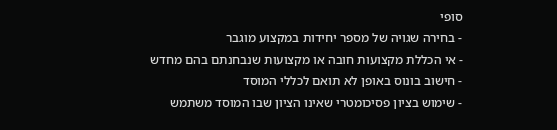סופי
- בחירה שגויה של מספר יחידות במקצוע מוגבר
- אי הכללת מקצועות חובה או מקצועות שנבחנתם בהם מחדש
- חישוב בונוס באופן לא תואם לכללי המוסד
- שימוש בציון פסיכומטרי שאינו הציון שבו המוסד משתמש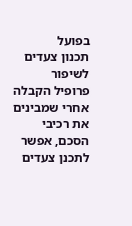בפועל
תכנון צעדים לשיפור פרופיל הקבלה
אחרי שמבינים את רכיבי הסכם, אפשר לתכנן צעדים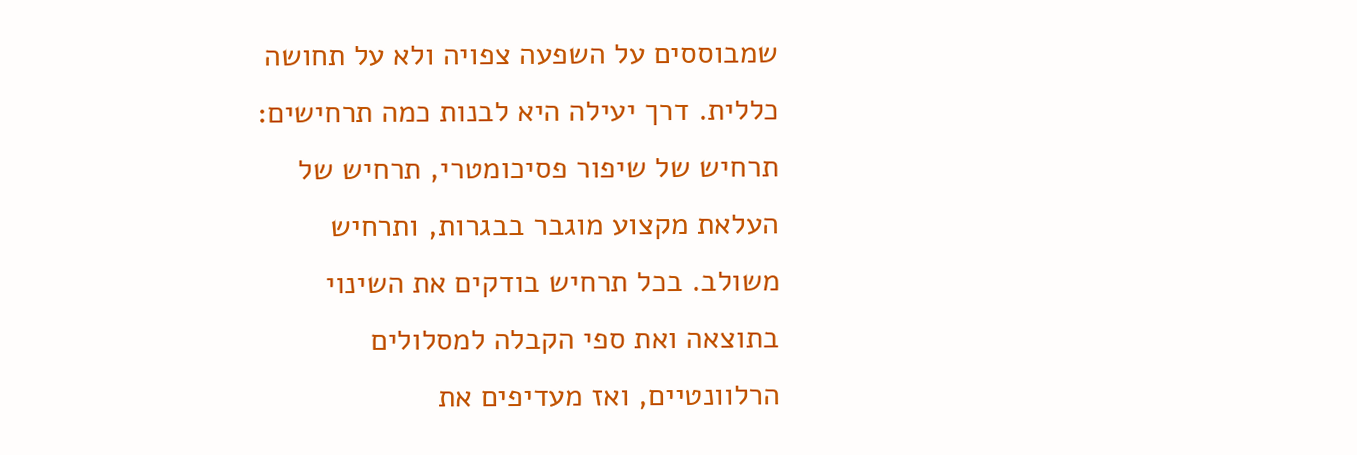שמבוססים על השפעה צפויה ולא על תחושה כללית. דרך יעילה היא לבנות כמה תרחישים: תרחיש של שיפור פסיכומטרי, תרחיש של העלאת מקצוע מוגבר בבגרות, ותרחיש משולב. בכל תרחיש בודקים את השינוי בתוצאה ואת ספי הקבלה למסלולים הרלוונטיים, ואז מעדיפים את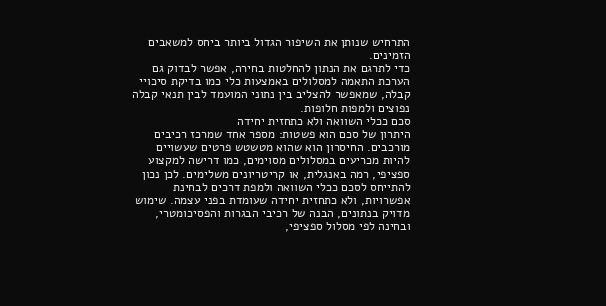התרחיש שנותן את השיפור הגדול ביותר ביחס למשאבים הזמינים.
כדי לתרגם את הנתון להחלטות בחירה, אפשר לבדוק גם הערכת התאמה למסלולים באמצעות כלי כמו בדיקת סיכויי קבלה, שמאפשר להצליב בין נתוני המועמד לבין תנאי קבלה נפוצים ולמפות חלופות.
סכם ככלי השוואה ולא כתחזית יחידה
היתרון של סכם הוא פשטות: מספר אחד שמרכז רכיבים מורכבים. החיסרון הוא שהוא מטשטש פרטים שעשויים להיות מכריעים במסלולים מסוימים, כמו דרישה למקצוע ספציפי, רמה באנגלית, או קריטריונים משלימים. לכן נכון להתייחס לסכם ככלי השוואה ולמפת דרכים לבחינת אפשרויות, ולא כתחזית יחידה שעומדת בפני עצמה. שימוש מדויק בנתונים, הבנה של רכיבי הבגרות והפסיכומטרי, ובחינה לפי מסלול ספציפי,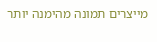מייצרים תמונה מהימנה יותר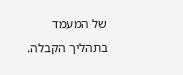של המעמד בתהליך הקבלה.